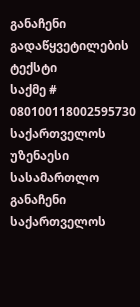განაჩენი
გადაწყვეტილების ტექსტი
საქმე # 080100118002595730
საქართველოს უზენაესი სასამართლო
განაჩენი
საქართველოს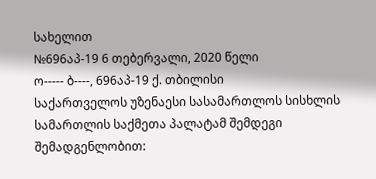სახელით
№696აპ-19 6 თებერვალი, 2020 წელი
ო----- ბ----, 696აპ-19 ქ. თბილისი
საქართველოს უზენაესი სასამართლოს სისხლის სამართლის საქმეთა პალატამ შემდეგი შემადგენლობით: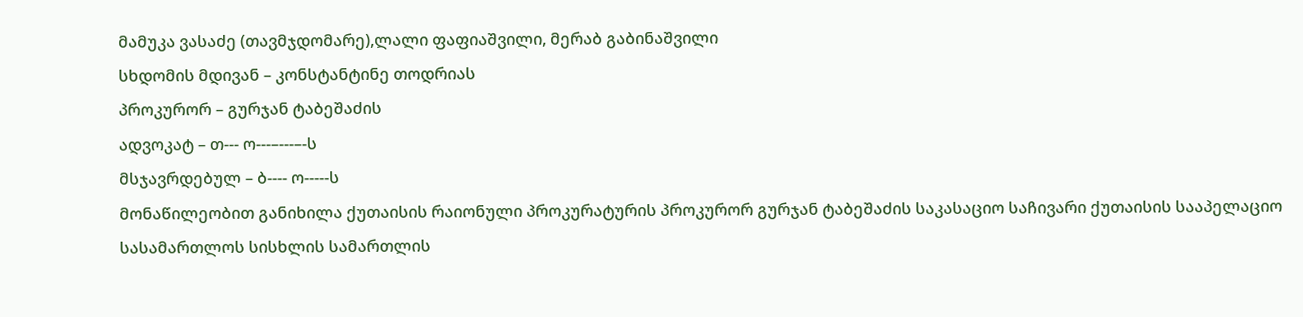მამუკა ვასაძე (თავმჯდომარე),ლალი ფაფიაშვილი, მერაბ გაბინაშვილი
სხდომის მდივან – კონსტანტინე თოდრიას
პროკურორ – გურჯან ტაბეშაძის
ადვოკატ – თ--- ო---–---–-ს
მსჯავრდებულ – ბ---- ო-----ს
მონაწილეობით განიხილა ქუთაისის რაიონული პროკურატურის პროკურორ გურჯან ტაბეშაძის საკასაციო საჩივარი ქუთაისის სააპელაციო სასამართლოს სისხლის სამართლის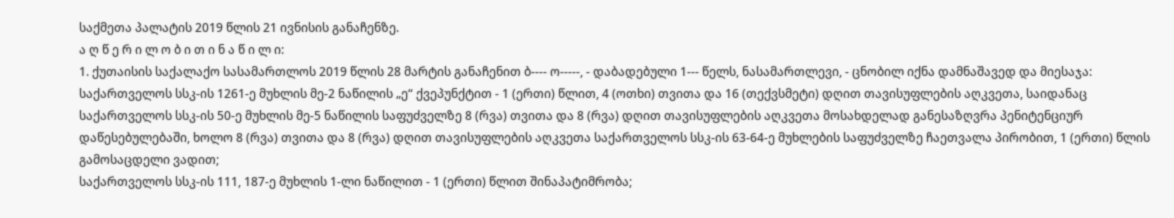საქმეთა პალატის 2019 წლის 21 ივნისის განაჩენზე.
ა ღ წ ე რ ი ლ ო ბ ი თ ი ნ ა წ ი ლ ი:
1. ქუთაისის საქალაქო სასამართლოს 2019 წლის 28 მარტის განაჩენით ბ---- ო-----, - დაბადებული 1--- წელს, ნასამართლევი, - ცნობილ იქნა დამნაშავედ და მიესაჯა:
საქართველოს სსკ-ის 1261-ე მუხლის მე-2 ნაწილის „ე“ ქვეპუნქტით - 1 (ერთი) წლით, 4 (ოთხი) თვითა და 16 (თექვსმეტი) დღით თავისუფლების აღკვეთა, საიდანაც საქართველოს სსკ-ის 50-ე მუხლის მე-5 ნაწილის საფუძველზე 8 (რვა) თვითა და 8 (რვა) დღით თავისუფლების აღკვეთა მოსახდელად განესაზღვრა პენიტენციურ დაწესებულებაში, ხოლო 8 (რვა) თვითა და 8 (რვა) დღით თავისუფლების აღკვეთა საქართველოს სსკ-ის 63-64-ე მუხლების საფუძველზე ჩაეთვალა პირობით, 1 (ერთი) წლის გამოსაცდელი ვადით;
საქართველოს სსკ-ის 111, 187-ე მუხლის 1-ლი ნაწილით - 1 (ერთი) წლით შინაპატიმრობა;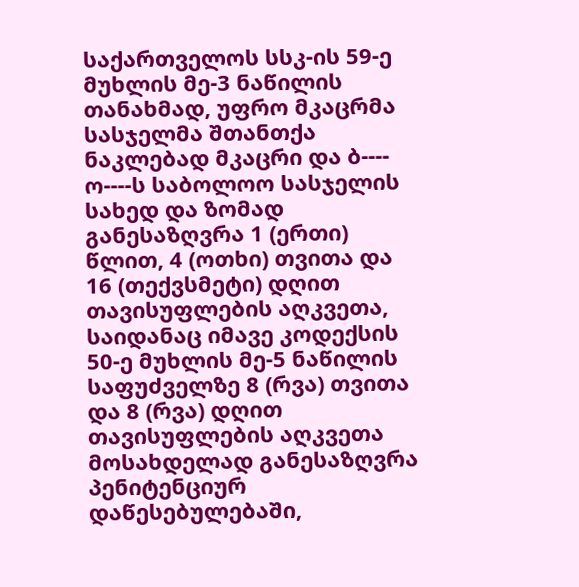საქართველოს სსკ-ის 59-ე მუხლის მე-3 ნაწილის თანახმად, უფრო მკაცრმა სასჯელმა შთანთქა ნაკლებად მკაცრი და ბ---- ო----ს საბოლოო სასჯელის სახედ და ზომად განესაზღვრა 1 (ერთი) წლით, 4 (ოთხი) თვითა და 16 (თექვსმეტი) დღით თავისუფლების აღკვეთა, საიდანაც იმავე კოდექსის 50-ე მუხლის მე-5 ნაწილის საფუძველზე 8 (რვა) თვითა და 8 (რვა) დღით თავისუფლების აღკვეთა მოსახდელად განესაზღვრა პენიტენციურ დაწესებულებაში,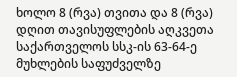ხოლო 8 (რვა) თვითა და 8 (რვა) დღით თავისუფლების აღკვეთა საქართველოს სსკ-ის 63-64-ე მუხლების საფუძველზე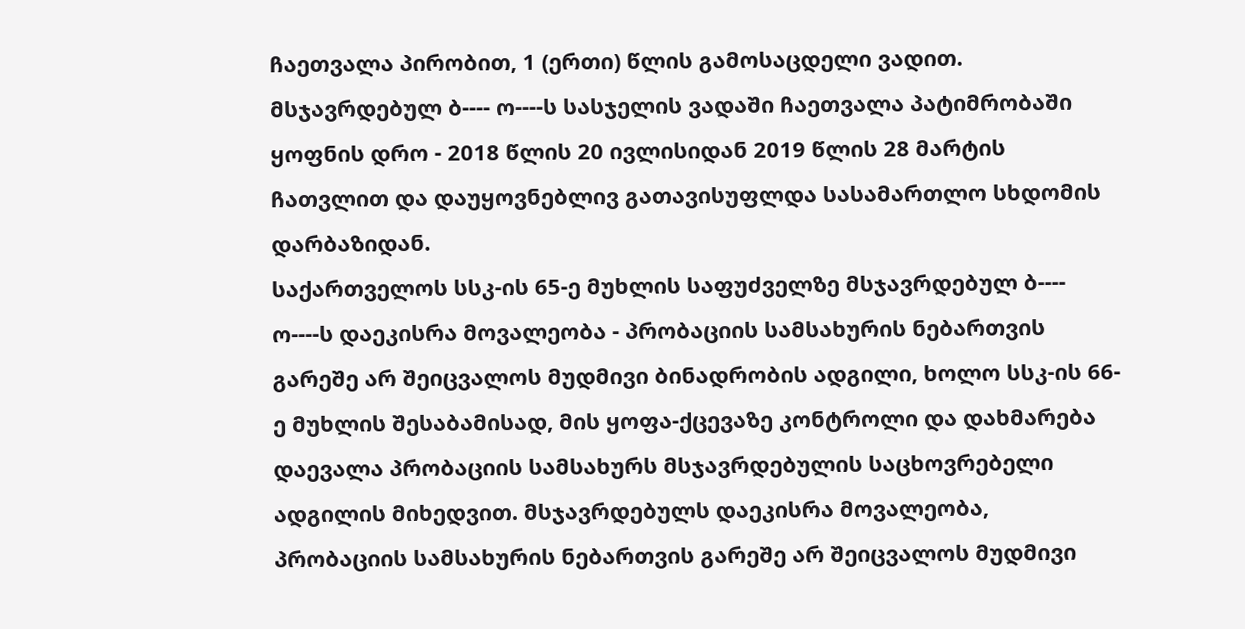ჩაეთვალა პირობით, 1 (ერთი) წლის გამოსაცდელი ვადით.
მსჯავრდებულ ბ---- ო----ს სასჯელის ვადაში ჩაეთვალა პატიმრობაში ყოფნის დრო - 2018 წლის 20 ივლისიდან 2019 წლის 28 მარტის ჩათვლით და დაუყოვნებლივ გათავისუფლდა სასამართლო სხდომის დარბაზიდან.
საქართველოს სსკ-ის 65-ე მუხლის საფუძველზე მსჯავრდებულ ბ---- ო----ს დაეკისრა მოვალეობა - პრობაციის სამსახურის ნებართვის გარეშე არ შეიცვალოს მუდმივი ბინადრობის ადგილი, ხოლო სსკ-ის 66-ე მუხლის შესაბამისად, მის ყოფა-ქცევაზე კონტროლი და დახმარება დაევალა პრობაციის სამსახურს მსჯავრდებულის საცხოვრებელი ადგილის მიხედვით. მსჯავრდებულს დაეკისრა მოვალეობა, პრობაციის სამსახურის ნებართვის გარეშე არ შეიცვალოს მუდმივი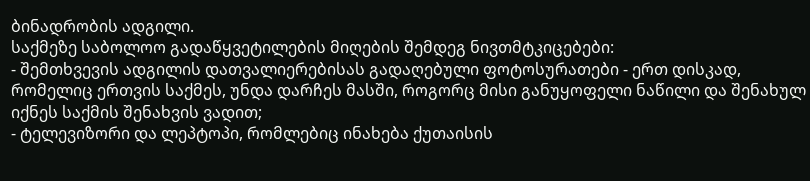ბინადრობის ადგილი.
საქმეზე საბოლოო გადაწყვეტილების მიღების შემდეგ ნივთმტკიცებები:
- შემთხვევის ადგილის დათვალიერებისას გადაღებული ფოტოსურათები - ერთ დისკად, რომელიც ერთვის საქმეს, უნდა დარჩეს მასში, როგორც მისი განუყოფელი ნაწილი და შენახულ იქნეს საქმის შენახვის ვადით;
- ტელევიზორი და ლეპტოპი, რომლებიც ინახება ქუთაისის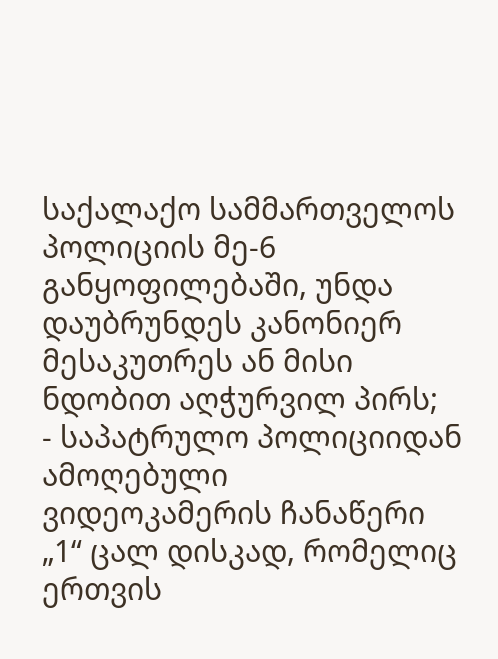საქალაქო სამმართველოს პოლიციის მე-6 განყოფილებაში, უნდა დაუბრუნდეს კანონიერ მესაკუთრეს ან მისი ნდობით აღჭურვილ პირს;
- საპატრულო პოლიციიდან ამოღებული ვიდეოკამერის ჩანაწერი „1“ ცალ დისკად, რომელიც ერთვის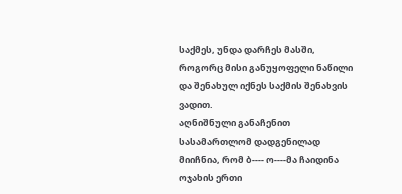საქმეს, უნდა დარჩეს მასში, როგორც მისი განუყოფელი ნაწილი და შენახულ იქნეს საქმის შენახვის ვადით.
აღნიშნული განაჩენით სასამართლომ დადგენილად მიიჩნია, რომ ბ---- ო----მა ჩაიდინა ოჯახის ერთი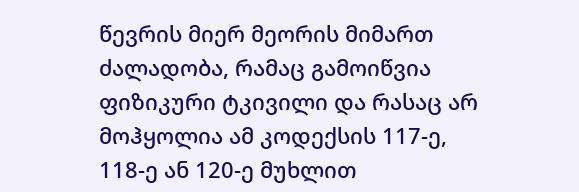წევრის მიერ მეორის მიმართ ძალადობა, რამაც გამოიწვია ფიზიკური ტკივილი და რასაც არ მოჰყოლია ამ კოდექსის 117-ე, 118-ე ან 120-ე მუხლით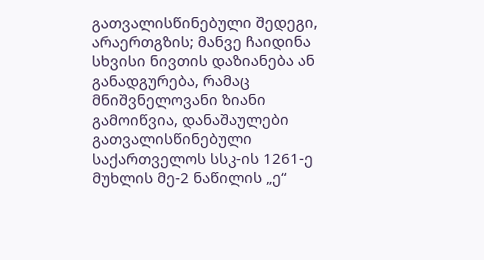გათვალისწინებული შედეგი, არაერთგზის; მანვე ჩაიდინა სხვისი ნივთის დაზიანება ან განადგურება, რამაც მნიშვნელოვანი ზიანი გამოიწვია, დანაშაულები გათვალისწინებული საქართველოს სსკ-ის 1261-ე მუხლის მე-2 ნაწილის „ე“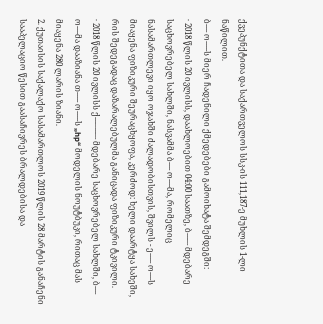ქვეპუნქტითა და საქართველოს სსკ-ის 111,187-ე მუხლის 1-ლი ნაწილით.
ბ---- ო-----ს მიერ ჩადენილი ქმედებები გამოიხატა შემდეგში:
· 2018 წლის 20 ივლისს, დაახლოებით 04:00 საათზე, ბ---–- მდებარე საცხოვრებელ სახლში, ნასვამმა ბ---- ო----მა, რომელიც ნასამართლევი იყო ოჯახში ძალადობისთვის, შვილს - ე----- ო----ს მიაყენა ფიზიკური შეურაცხყოფა, კერძოდ: ხელი დაარტყა სახეში, რის შედეგადაც დაზარალებულმა განიცადა ფიზიკური ტკივილი.
· 2018 წლის 20 ივლისს ქ---–---–- მდებარე საცხოვრებელ სახლში, ბ---- ო----მა დააზიანა თ----- ო-----ს „hp“ მოდელის ნოუტბუკი, რითაც მას მიაყენა 280 ლარის ზიანი.
2. ქუთაისის საქალაქო სასამართლოს 2019 წლის 28 მარტის განაჩენი სააპელაციო წესით გაასაჩივრეს ბრალდებისა და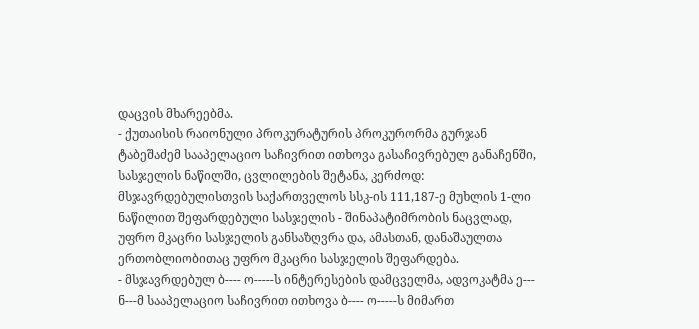დაცვის მხარეებმა.
- ქუთაისის რაიონული პროკურატურის პროკურორმა გურჯან ტაბეშაძემ სააპელაციო საჩივრით ითხოვა გასაჩივრებულ განაჩენში, სასჯელის ნაწილში, ცვლილების შეტანა, კერძოდ: მსჯავრდებულისთვის საქართველოს სსკ-ის 111,187-ე მუხლის 1-ლი ნაწილით შეფარდებული სასჯელის - შინაპატიმრობის ნაცვლად, უფრო მკაცრი სასჯელის განსაზღვრა და, ამასთან, დანაშაულთა ერთობლიობითაც უფრო მკაცრი სასჯელის შეფარდება.
- მსჯავრდებულ ბ---- ო-----ს ინტერესების დამცველმა, ადვოკატმა ე--- ნ---მ სააპელაციო საჩივრით ითხოვა ბ---- ო-----ს მიმართ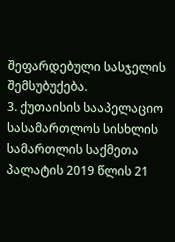შეფარდებული სასჯელის შემსუბუქება.
3. ქუთაისის სააპელაციო სასამართლოს სისხლის სამართლის საქმეთა პალატის 2019 წლის 21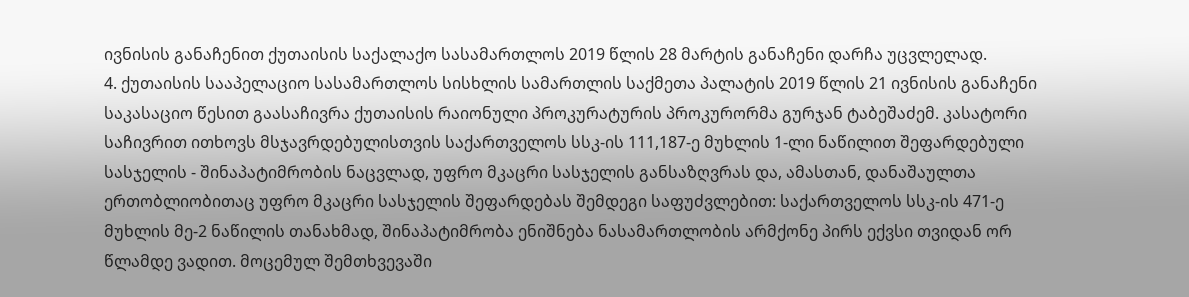ივნისის განაჩენით ქუთაისის საქალაქო სასამართლოს 2019 წლის 28 მარტის განაჩენი დარჩა უცვლელად.
4. ქუთაისის სააპელაციო სასამართლოს სისხლის სამართლის საქმეთა პალატის 2019 წლის 21 ივნისის განაჩენი საკასაციო წესით გაასაჩივრა ქუთაისის რაიონული პროკურატურის პროკურორმა გურჯან ტაბეშაძემ. კასატორი საჩივრით ითხოვს მსჯავრდებულისთვის საქართველოს სსკ-ის 111,187-ე მუხლის 1-ლი ნაწილით შეფარდებული სასჯელის - შინაპატიმრობის ნაცვლად, უფრო მკაცრი სასჯელის განსაზღვრას და, ამასთან, დანაშაულთა ერთობლიობითაც უფრო მკაცრი სასჯელის შეფარდებას შემდეგი საფუძვლებით: საქართველოს სსკ-ის 471-ე მუხლის მე-2 ნაწილის თანახმად, შინაპატიმრობა ენიშნება ნასამართლობის არმქონე პირს ექვსი თვიდან ორ წლამდე ვადით. მოცემულ შემთხვევაში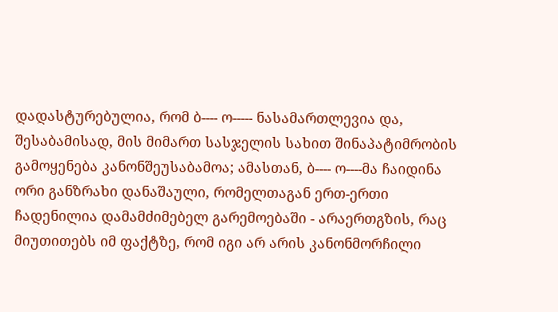დადასტურებულია, რომ ბ---- ო----- ნასამართლევია და, შესაბამისად, მის მიმართ სასჯელის სახით შინაპატიმრობის გამოყენება კანონშეუსაბამოა; ამასთან, ბ---- ო----მა ჩაიდინა ორი განზრახი დანაშაული, რომელთაგან ერთ-ერთი ჩადენილია დამამძიმებელ გარემოებაში - არაერთგზის, რაც მიუთითებს იმ ფაქტზე, რომ იგი არ არის კანონმორჩილი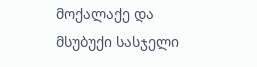მოქალაქე და მსუბუქი სასჯელი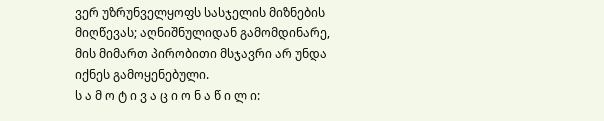ვერ უზრუნველყოფს სასჯელის მიზნების მიღწევას; აღნიშნულიდან გამომდინარე, მის მიმართ პირობითი მსჯავრი არ უნდა იქნეს გამოყენებული.
ს ა მ ო ტ ი ვ ა ც ი ო ნ ა წ ი ლ ი: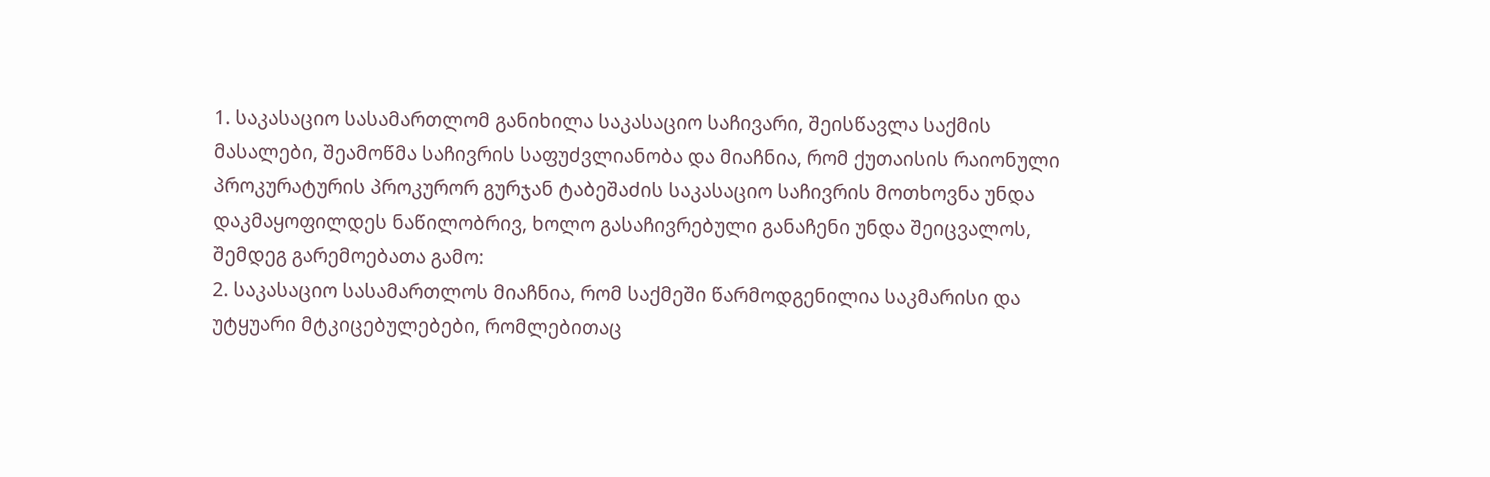1. საკასაციო სასამართლომ განიხილა საკასაციო საჩივარი, შეისწავლა საქმის მასალები, შეამოწმა საჩივრის საფუძვლიანობა და მიაჩნია, რომ ქუთაისის რაიონული პროკურატურის პროკურორ გურჯან ტაბეშაძის საკასაციო საჩივრის მოთხოვნა უნდა დაკმაყოფილდეს ნაწილობრივ, ხოლო გასაჩივრებული განაჩენი უნდა შეიცვალოს, შემდეგ გარემოებათა გამო:
2. საკასაციო სასამართლოს მიაჩნია, რომ საქმეში წარმოდგენილია საკმარისი და უტყუარი მტკიცებულებები, რომლებითაც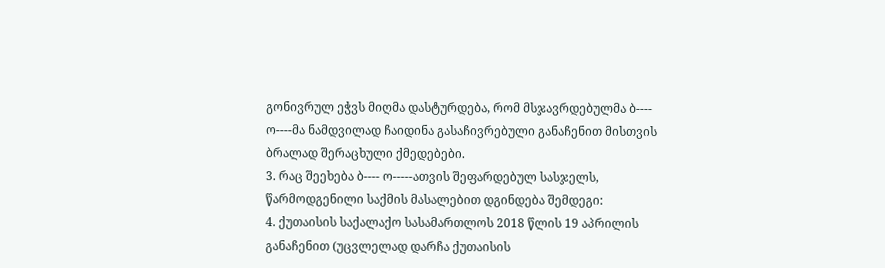გონივრულ ეჭვს მიღმა დასტურდება, რომ მსჯავრდებულმა ბ---- ო----მა ნამდვილად ჩაიდინა გასაჩივრებული განაჩენით მისთვის ბრალად შერაცხული ქმედებები.
3. რაც შეეხება ბ---- ო-----ათვის შეფარდებულ სასჯელს, წარმოდგენილი საქმის მასალებით დგინდება შემდეგი:
4. ქუთაისის საქალაქო სასამართლოს 2018 წლის 19 აპრილის განაჩენით (უცვლელად დარჩა ქუთაისის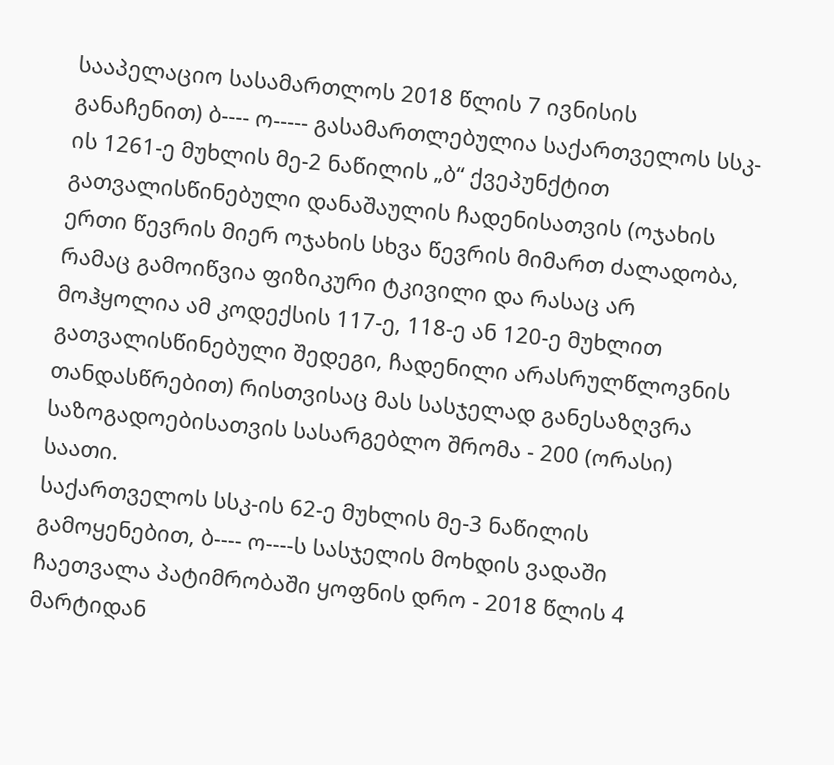სააპელაციო სასამართლოს 2018 წლის 7 ივნისის განაჩენით) ბ---- ო----- გასამართლებულია საქართველოს სსკ-ის 1261-ე მუხლის მე-2 ნაწილის „ბ“ ქვეპუნქტით გათვალისწინებული დანაშაულის ჩადენისათვის (ოჯახის ერთი წევრის მიერ ოჯახის სხვა წევრის მიმართ ძალადობა, რამაც გამოიწვია ფიზიკური ტკივილი და რასაც არ მოჰყოლია ამ კოდექსის 117-ე, 118-ე ან 120-ე მუხლით გათვალისწინებული შედეგი, ჩადენილი არასრულწლოვნის თანდასწრებით) რისთვისაც მას სასჯელად განესაზღვრა საზოგადოებისათვის სასარგებლო შრომა - 200 (ორასი) საათი.
საქართველოს სსკ-ის 62-ე მუხლის მე-3 ნაწილის გამოყენებით, ბ---- ო----ს სასჯელის მოხდის ვადაში ჩაეთვალა პატიმრობაში ყოფნის დრო - 2018 წლის 4 მარტიდან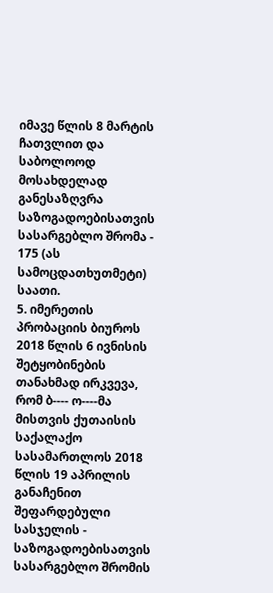იმავე წლის 8 მარტის ჩათვლით და საბოლოოდ მოსახდელად განესაზღვრა საზოგადოებისათვის სასარგებლო შრომა - 175 (ას სამოცდათხუთმეტი) საათი.
5. იმერეთის პრობაციის ბიუროს 2018 წლის 6 ივნისის შეტყობინების თანახმად ირკვევა, რომ ბ---- ო----მა მისთვის ქუთაისის საქალაქო სასამართლოს 2018 წლის 19 აპრილის განაჩენით შეფარდებული სასჯელის - საზოგადოებისათვის სასარგებლო შრომის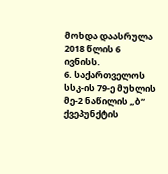მოხდა დაასრულა 2018 წლის 6 ივნისს.
6. საქართველოს სსკ-ის 79-ე მუხლის მე-2 ნაწილის „ბ“ ქვეპუნქტის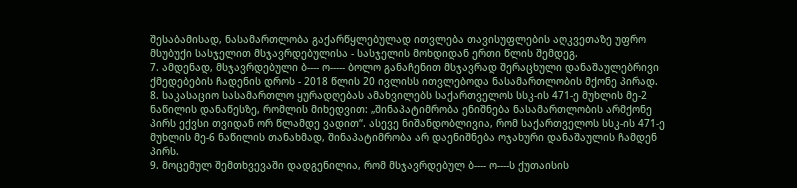შესაბამისად, ნასამართლობა გაქარწყლებულად ითვლება თავისუფლების აღკვეთაზე უფრო მსუბუქი სასჯელით მსჯავრდებულისა - სასჯელის მოხდიდან ერთი წლის შემდეგ.
7. ამდენად, მსჯავრდებული ბ---- ო----- ბოლო განაჩენით მსჯავრად შერაცხული დანაშაულებრივი ქმედებების ჩადენის დროს - 2018 წლის 20 ივლისს ითვლებოდა ნასამართლობის მქონე პირად.
8. საკასაციო სასამართლო ყურადღებას ამახვილებს საქართველოს სსკ-ის 471-ე მუხლის მე-2 ნაწილის დანაწესზე, რომლის მიხედვით: „შინაპატიმრობა ენიშნება ნასამართლობის არმქონე პირს ექვსი თვიდან ორ წლამდე ვადით“. ასევე ნიშანდობლივია, რომ საქართველოს სსკ-ის 471-ე მუხლის მე-6 ნაწილის თანახმად, შინაპატიმრობა არ დაენიშნება ოჯახური დანაშაულის ჩამდენ პირს.
9. მოცემულ შემთხვევაში დადგენილია, რომ მსჯავრდებულ ბ---- ო----ს ქუთაისის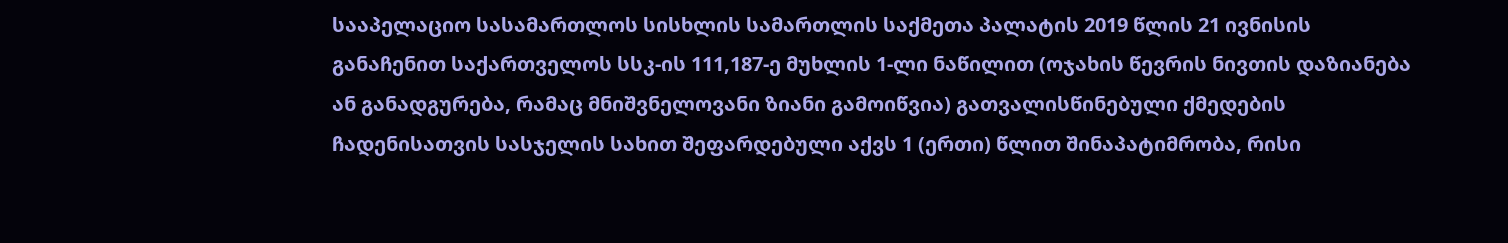სააპელაციო სასამართლოს სისხლის სამართლის საქმეთა პალატის 2019 წლის 21 ივნისის განაჩენით საქართველოს სსკ-ის 111,187-ე მუხლის 1-ლი ნაწილით (ოჯახის წევრის ნივთის დაზიანება ან განადგურება, რამაც მნიშვნელოვანი ზიანი გამოიწვია) გათვალისწინებული ქმედების ჩადენისათვის სასჯელის სახით შეფარდებული აქვს 1 (ერთი) წლით შინაპატიმრობა, რისი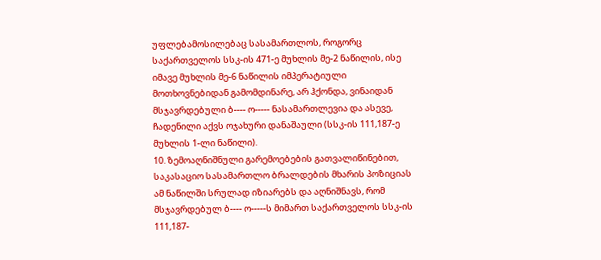უფლებამოსილებაც სასამართლოს, როგორც საქართველოს სსკ-ის 471-ე მუხლის მე-2 ნაწილის, ისე იმავე მუხლის მე-6 ნაწილის იმპერატიული მოთხოვნებიდან გამომდინარე, არ ჰქონდა, ვინაიდან მსჯავრდებული ბ---- ო----- ნასამართლევია და ასევე, ჩადენილი აქვს ოჯახური დანაშაული (სსკ-ის 111,187-ე მუხლის 1-ლი ნაწილი).
10. ზემოაღნიშნული გარემოებების გათვალიწინებით, საკასაციო სასამართლო ბრალდების მხარის პოზიციას ამ ნაწილში სრულად იზიარებს და აღნიშნავს, რომ მსჯავრდებულ ბ---- ო-----ს მიმართ საქართველოს სსკ-ის 111,187-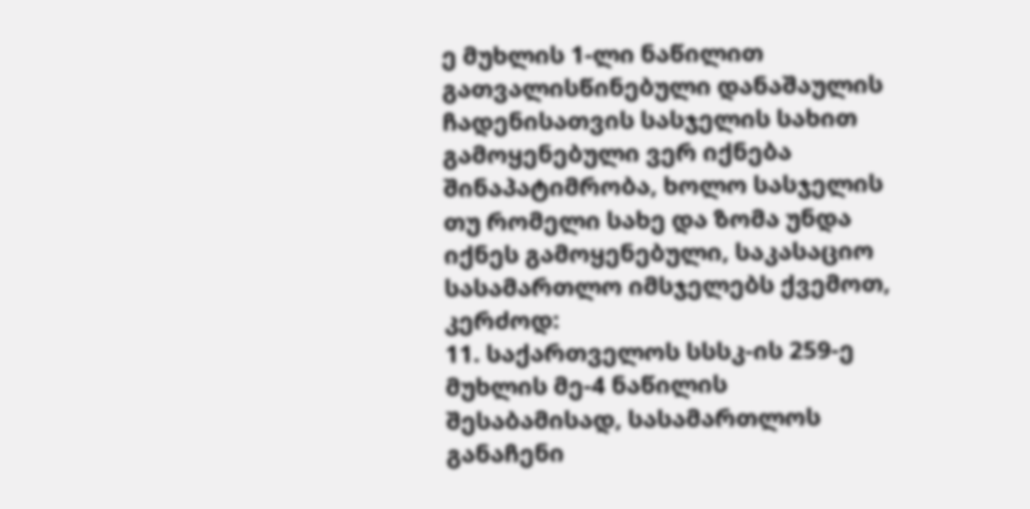ე მუხლის 1-ლი ნაწილით გათვალისწინებული დანაშაულის ჩადენისათვის სასჯელის სახით გამოყენებული ვერ იქნება შინაპატიმრობა, ხოლო სასჯელის თუ რომელი სახე და ზომა უნდა იქნეს გამოყენებული, საკასაციო სასამართლო იმსჯელებს ქვემოთ, კერძოდ:
11. საქართველოს სსსკ-ის 259-ე მუხლის მე-4 ნაწილის შესაბამისად, სასამართლოს განაჩენი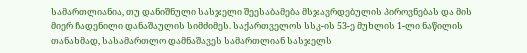სამართლიანია, თუ დანიშნული სასჯელი შეესაბამება მსჯავრდებულის პიროვნებას და მის მიერ ჩადენილი დანაშაულის სიმძიმეს. საქართველოს სსკ-ის 53-ე მუხლის 1-ლი ნაწილის თანახმად, სასამართლო დამნაშავეს სამართლიან სასჯელს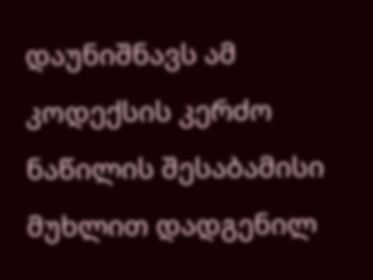დაუნიშნავს ამ კოდექსის კერძო ნაწილის შესაბამისი მუხლით დადგენილ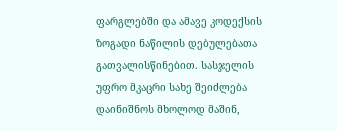ფარგლებში და ამავე კოდექსის ზოგადი ნაწილის დებულებათა გათვალისწინებით. სასჯელის უფრო მკაცრი სახე შეიძლება დაინიშნოს მხოლოდ მაშინ,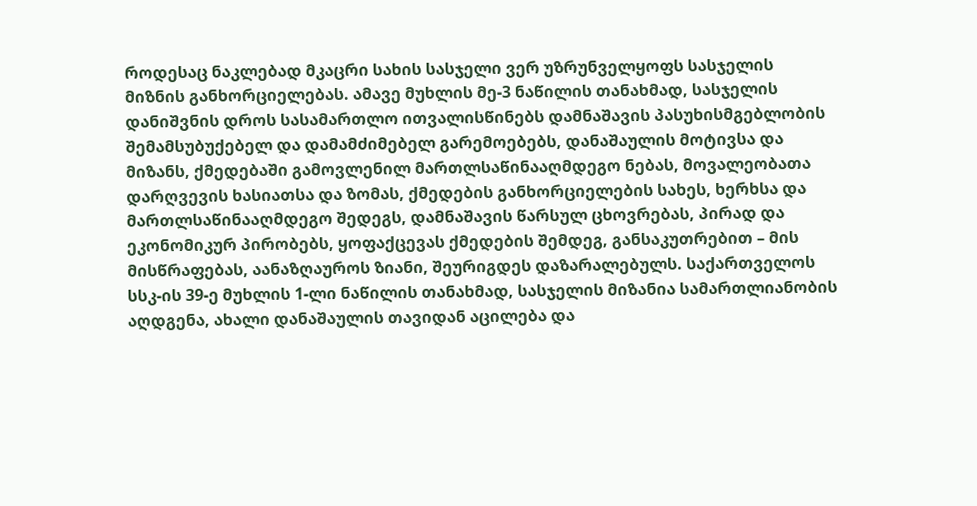როდესაც ნაკლებად მკაცრი სახის სასჯელი ვერ უზრუნველყოფს სასჯელის მიზნის განხორციელებას. ამავე მუხლის მე-3 ნაწილის თანახმად, სასჯელის დანიშვნის დროს სასამართლო ითვალისწინებს დამნაშავის პასუხისმგებლობის შემამსუბუქებელ და დამამძიმებელ გარემოებებს, დანაშაულის მოტივსა და მიზანს, ქმედებაში გამოვლენილ მართლსაწინააღმდეგო ნებას, მოვალეობათა დარღვევის ხასიათსა და ზომას, ქმედების განხორციელების სახეს, ხერხსა და მართლსაწინააღმდეგო შედეგს, დამნაშავის წარსულ ცხოვრებას, პირად და ეკონომიკურ პირობებს, ყოფაქცევას ქმედების შემდეგ, განსაკუთრებით – მის მისწრაფებას, აანაზღაუროს ზიანი, შეურიგდეს დაზარალებულს. საქართველოს სსკ-ის 39-ე მუხლის 1-ლი ნაწილის თანახმად, სასჯელის მიზანია სამართლიანობის აღდგენა, ახალი დანაშაულის თავიდან აცილება და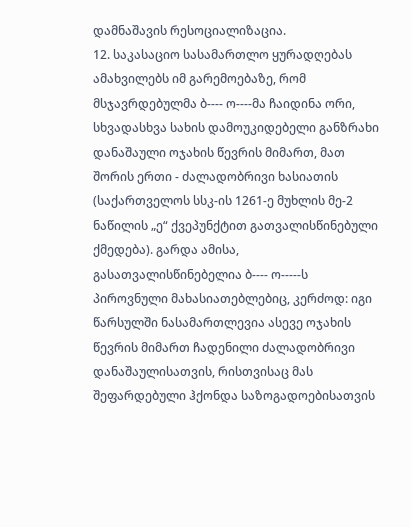დამნაშავის რესოციალიზაცია.
12. საკასაციო სასამართლო ყურადღებას ამახვილებს იმ გარემოებაზე, რომ მსჯავრდებულმა ბ---- ო----მა ჩაიდინა ორი, სხვადასხვა სახის დამოუკიდებელი განზრახი დანაშაული ოჯახის წევრის მიმართ, მათ შორის ერთი - ძალადობრივი ხასიათის (საქართველოს სსკ-ის 1261-ე მუხლის მე-2 ნაწილის „ე“ ქვეპუნქტით გათვალისწინებული ქმედება). გარდა ამისა, გასათვალისწინებელია ბ---- ო-----ს პიროვნული მახასიათებლებიც, კერძოდ: იგი წარსულში ნასამართლევია ასევე ოჯახის წევრის მიმართ ჩადენილი ძალადობრივი დანაშაულისათვის, რისთვისაც მას შეფარდებული ჰქონდა საზოგადოებისათვის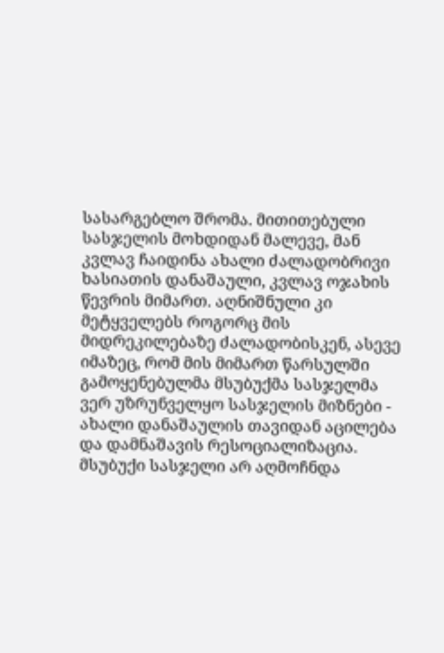სასარგებლო შრომა. მითითებული სასჯელის მოხდიდან მალევე, მან კვლავ ჩაიდინა ახალი ძალადობრივი ხასიათის დანაშაული, კვლავ ოჯახის წევრის მიმართ. აღნიშნული კი მეტყველებს როგორც მის მიდრეკილებაზე ძალადობისკენ, ასევე იმაზეც, რომ მის მიმართ წარსულში გამოყენებულმა მსუბუქმა სასჯელმა ვერ უზრუნველყო სასჯელის მიზნები - ახალი დანაშაულის თავიდან აცილება და დამნაშავის რესოციალიზაცია. მსუბუქი სასჯელი არ აღმოჩნდა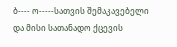ბ---- ო-----სათვის შემაკავებელი და მისი სათანადო ქცევის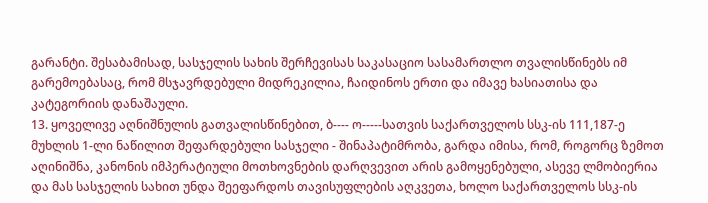გარანტი. შესაბამისად, სასჯელის სახის შერჩევისას საკასაციო სასამართლო თვალისწინებს იმ გარემოებასაც, რომ მსჯავრდებული მიდრეკილია, ჩაიდინოს ერთი და იმავე ხასიათისა და კატეგორიის დანაშაული.
13. ყოველივე აღნიშნულის გათვალისწინებით, ბ---- ო-----სათვის საქართველოს სსკ-ის 111,187-ე მუხლის 1-ლი ნაწილით შეფარდებული სასჯელი - შინაპატიმრობა, გარდა იმისა, რომ, როგორც ზემოთ აღინიშნა, კანონის იმპერატიული მოთხოვნების დარღვევით არის გამოყენებული, ასევე ლმობიერია და მას სასჯელის სახით უნდა შეეფარდოს თავისუფლების აღკვეთა, ხოლო საქართველოს სსკ-ის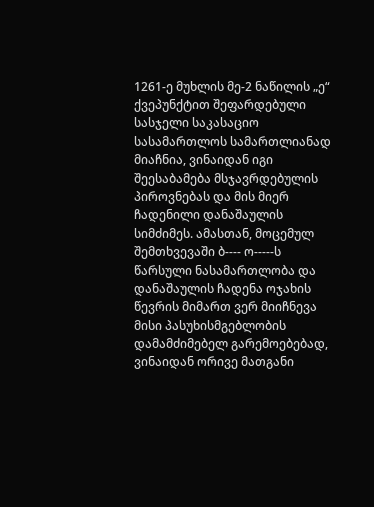1261-ე მუხლის მე-2 ნაწილის „ე“ ქვეპუნქტით შეფარდებული სასჯელი საკასაციო სასამართლოს სამართლიანად მიაჩნია, ვინაიდან იგი შეესაბამება მსჯავრდებულის პიროვნებას და მის მიერ ჩადენილი დანაშაულის სიმძიმეს. ამასთან, მოცემულ შემთხვევაში ბ---- ო-----ს წარსული ნასამართლობა და დანაშაულის ჩადენა ოჯახის წევრის მიმართ ვერ მიიჩნევა მისი პასუხისმგებლობის დამამძიმებელ გარემოებებად, ვინაიდან ორივე მათგანი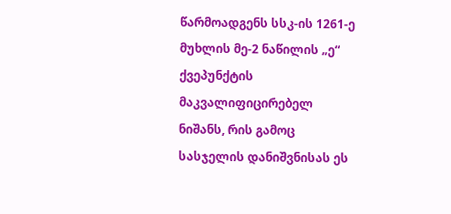წარმოადგენს სსკ-ის 1261-ე მუხლის მე-2 ნაწილის „ე“ ქვეპუნქტის მაკვალიფიცირებელ ნიშანს, რის გამოც სასჯელის დანიშვნისას ეს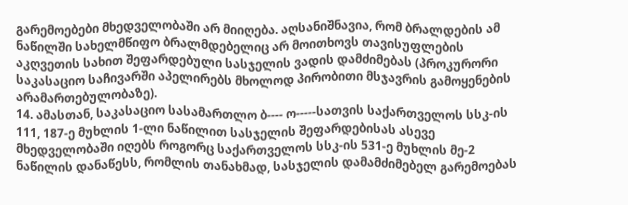გარემოებები მხედველობაში არ მიიღება. აღსანიშნავია, რომ ბრალდების ამ ნაწილში სახელმწიფო ბრალმდებელიც არ მოითხოვს თავისუფლების აკღვეთის სახით შეფარდებული სასჯელის ვადის დამძიმებას (პროკურორი საკასაციო საჩივარში აპელირებს მხოლოდ პირობითი მსჯავრის გამოყენების არამართებულობაზე).
14. ამასთან, საკასაციო სასამართლო ბ---- ო-----სათვის საქართველოს სსკ-ის 111, 187-ე მუხლის 1-ლი ნაწილით სასჯელის შეფარდებისას ასევე მხედველობაში იღებს როგორც საქართველოს სსკ-ის 531-ე მუხლის მე-2 ნაწილის დანაწესს, რომლის თანახმად, სასჯელის დამამძიმებელ გარემოებას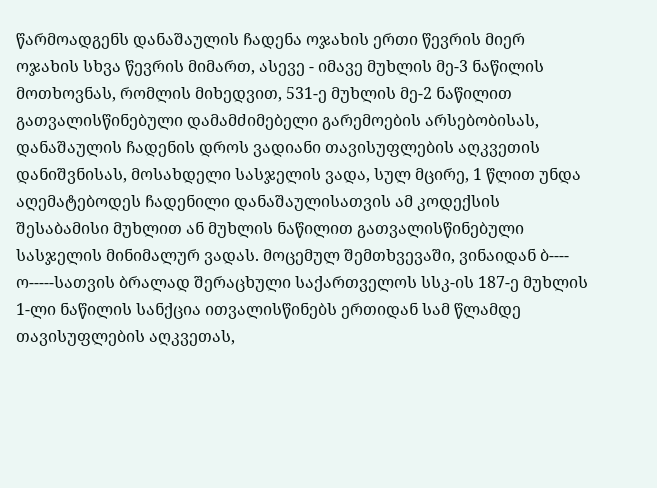წარმოადგენს დანაშაულის ჩადენა ოჯახის ერთი წევრის მიერ ოჯახის სხვა წევრის მიმართ, ასევე - იმავე მუხლის მე-3 ნაწილის მოთხოვნას, რომლის მიხედვით, 531-ე მუხლის მე-2 ნაწილით გათვალისწინებული დამამძიმებელი გარემოების არსებობისას, დანაშაულის ჩადენის დროს ვადიანი თავისუფლების აღკვეთის დანიშვნისას, მოსახდელი სასჯელის ვადა, სულ მცირე, 1 წლით უნდა აღემატებოდეს ჩადენილი დანაშაულისათვის ამ კოდექსის შესაბამისი მუხლით ან მუხლის ნაწილით გათვალისწინებული სასჯელის მინიმალურ ვადას. მოცემულ შემთხვევაში, ვინაიდან ბ---- ო-----სათვის ბრალად შერაცხული საქართველოს სსკ-ის 187-ე მუხლის 1-ლი ნაწილის სანქცია ითვალისწინებს ერთიდან სამ წლამდე თავისუფლების აღკვეთას,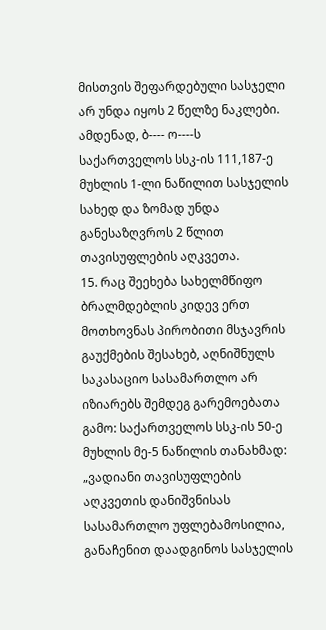მისთვის შეფარდებული სასჯელი არ უნდა იყოს 2 წელზე ნაკლები. ამდენად, ბ---- ო----ს საქართველოს სსკ-ის 111,187-ე მუხლის 1-ლი ნაწილით სასჯელის სახედ და ზომად უნდა განესაზღვროს 2 წლით თავისუფლების აღკვეთა.
15. რაც შეეხება სახელმწიფო ბრალმდებლის კიდევ ერთ მოთხოვნას პირობითი მსჯავრის გაუქმების შესახებ, აღნიშნულს საკასაციო სასამართლო არ იზიარებს შემდეგ გარემოებათა გამო: საქართველოს სსკ-ის 50-ე მუხლის მე-5 ნაწილის თანახმად: „ვადიანი თავისუფლების აღკვეთის დანიშვნისას სასამართლო უფლებამოსილია, განაჩენით დაადგინოს სასჯელის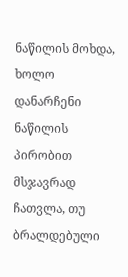ნაწილის მოხდა, ხოლო დანარჩენი ნაწილის პირობით მსჯავრად ჩათვლა, თუ ბრალდებული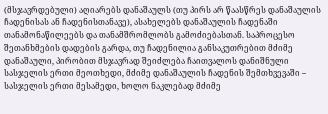(მსჯავრდებული) აღიარებს დანაშაულს (თუ პირს არ წაასწრეს დანაშაულის ჩადენისას ან ჩადენისთანავე), ასახელებს დანაშაულის ჩადენაში თანამონაწილეებს და თანამშრომლობს გამოძიებასთან. საპროცესო შეთანხმების დადების გარდა, თუ ჩადენილია განსაკუთრებით მძიმე დანაშაული, პირობით მსჯავრად შეიძლება ჩაითვალოს დანიშნული სასჯელის ერთი მეოთხედი, მძიმე დანაშაულის ჩადენის შემთხვევაში – სასჯელის ერთი მესამედი, ხოლო ნაკლებად მძიმე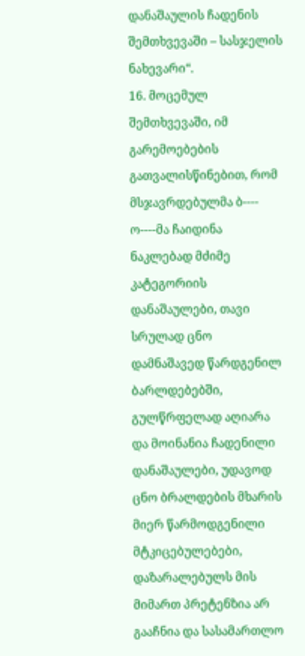დანაშაულის ჩადენის შემთხვევაში – სასჯელის ნახევარი“.
16. მოცემულ შემთხვევაში, იმ გარემოებების გათვალისწინებით, რომ მსჯავრდებულმა ბ---- ო----მა ჩაიდინა ნაკლებად მძიმე კატეგორიის დანაშაულები, თავი სრულად ცნო დამნაშავედ წარდგენილ ბარლდებებში, გულწრფელად აღიარა და მოინანია ჩადენილი დანაშაულები, უდავოდ ცნო ბრალდების მხარის მიერ წარმოდგენილი მტკიცებულებები, დაზარალებულს მის მიმართ პრეტენზია არ გააჩნია და სასამართლო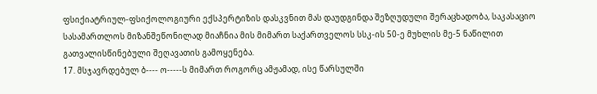ფსიქიატრიულ-ფსიქოლოგიური ექსპერტიზის დასკვნით მას დაუდგინდა შეზღუდული შერაცხადობა, საკასაციო სასამართლოს მიზანშეწონილად მიაჩნია მის მიმართ საქართველოს სსკ-ის 50-ე მუხლის მე-5 ნაწილით გათვალისწინებული შეღავათის გამოყენება.
17. მსჯავრდებულ ბ---- ო-----ს მიმართ როგორც ამჟამად, ისე წარსულში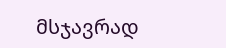მსჯავრად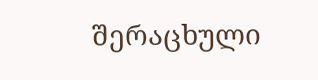შერაცხული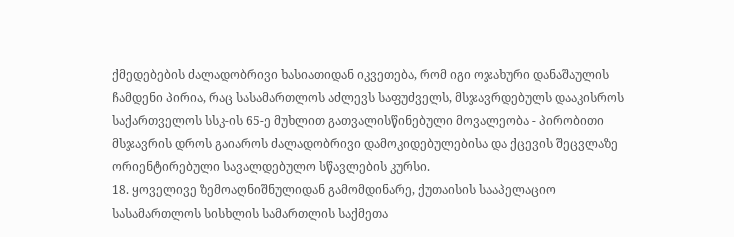ქმედებების ძალადობრივი ხასიათიდან იკვეთება, რომ იგი ოჯახური დანაშაულის ჩამდენი პირია, რაც სასამართლოს აძლევს საფუძველს, მსჯავრდებულს დააკისროს საქართველოს სსკ-ის 65-ე მუხლით გათვალისწინებული მოვალეობა - პირობითი მსჯავრის დროს გაიაროს ძალადობრივი დამოკიდებულებისა და ქცევის შეცვლაზე ორიენტირებული სავალდებულო სწავლების კურსი.
18. ყოველივე ზემოაღნიშნულიდან გამომდინარე, ქუთაისის სააპელაციო სასამართლოს სისხლის სამართლის საქმეთა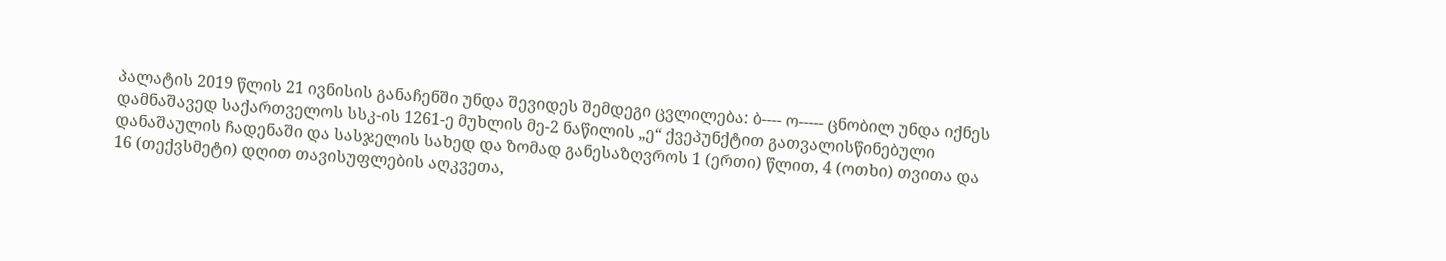პალატის 2019 წლის 21 ივნისის განაჩენში უნდა შევიდეს შემდეგი ცვლილება: ბ---- ო----- ცნობილ უნდა იქნეს დამნაშავედ საქართველოს სსკ-ის 1261-ე მუხლის მე-2 ნაწილის „ე“ ქვეპუნქტით გათვალისწინებული დანაშაულის ჩადენაში და სასჯელის სახედ და ზომად განესაზღვროს 1 (ერთი) წლით, 4 (ოთხი) თვითა და 16 (თექვსმეტი) დღით თავისუფლების აღკვეთა,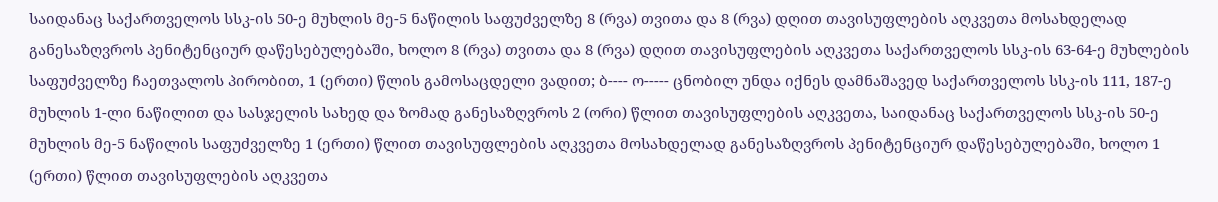საიდანაც საქართველოს სსკ-ის 50-ე მუხლის მე-5 ნაწილის საფუძველზე 8 (რვა) თვითა და 8 (რვა) დღით თავისუფლების აღკვეთა მოსახდელად განესაზღვროს პენიტენციურ დაწესებულებაში, ხოლო 8 (რვა) თვითა და 8 (რვა) დღით თავისუფლების აღკვეთა საქართველოს სსკ-ის 63-64-ე მუხლების საფუძველზე ჩაეთვალოს პირობით, 1 (ერთი) წლის გამოსაცდელი ვადით; ბ---- ო----- ცნობილ უნდა იქნეს დამნაშავედ საქართველოს სსკ-ის 111, 187-ე მუხლის 1-ლი ნაწილით და სასჯელის სახედ და ზომად განესაზღვროს 2 (ორი) წლით თავისუფლების აღკვეთა, საიდანაც საქართველოს სსკ-ის 50-ე მუხლის მე-5 ნაწილის საფუძველზე 1 (ერთი) წლით თავისუფლების აღკვეთა მოსახდელად განესაზღვროს პენიტენციურ დაწესებულებაში, ხოლო 1 (ერთი) წლით თავისუფლების აღკვეთა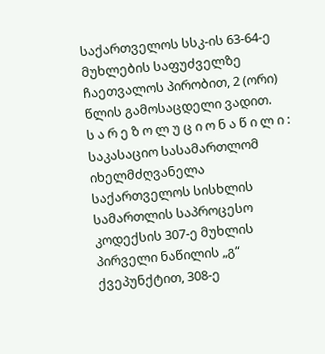საქართველოს სსკ-ის 63-64-ე მუხლების საფუძველზე ჩაეთვალოს პირობით, 2 (ორი) წლის გამოსაცდელი ვადით.
ს ა რ ე ზ ო ლ უ ც ი ო ნ ა წ ი ლ ი :
საკასაციო სასამართლომ იხელმძღვანელა საქართველოს სისხლის სამართლის საპროცესო კოდექსის 307-ე მუხლის პირველი ნაწილის „გ“ ქვეპუნქტით, 308-ე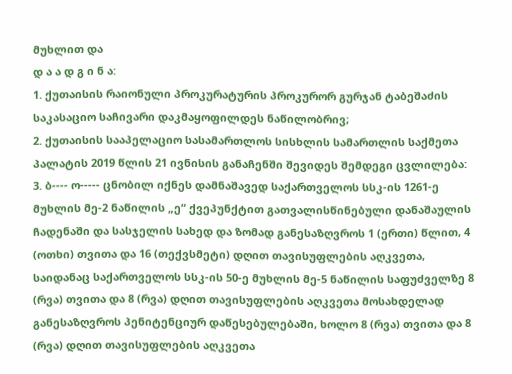მუხლით და
დ ა ა დ გ ი ნ ა:
1. ქუთაისის რაიონული პროკურატურის პროკურორ გურჯან ტაბეშაძის საკასაციო საჩივარი დაკმაყოფილდეს ნაწილობრივ;
2. ქუთაისის სააპელაციო სასამართლოს სისხლის სამართლის საქმეთა პალატის 2019 წლის 21 ივნისის განაჩენში შევიდეს შემდეგი ცვლილება:
3. ბ---- ო----- ცნობილ იქნეს დამნაშავედ საქართველოს სსკ-ის 1261-ე მუხლის მე-2 ნაწილის „ე“ ქვეპუნქტით გათვალისწინებული დანაშაულის ჩადენაში და სასჯელის სახედ და ზომად განესაზღვროს 1 (ერთი) წლით, 4 (ოთხი) თვითა და 16 (თექვსმეტი) დღით თავისუფლების აღკვეთა, საიდანაც საქართველოს სსკ-ის 50-ე მუხლის მე-5 ნაწილის საფუძველზე 8 (რვა) თვითა და 8 (რვა) დღით თავისუფლების აღკვეთა მოსახდელად განესაზღვროს პენიტენციურ დაწესებულებაში, ხოლო 8 (რვა) თვითა და 8 (რვა) დღით თავისუფლების აღკვეთა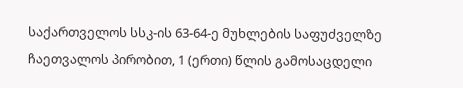საქართველოს სსკ-ის 63-64-ე მუხლების საფუძველზე ჩაეთვალოს პირობით, 1 (ერთი) წლის გამოსაცდელი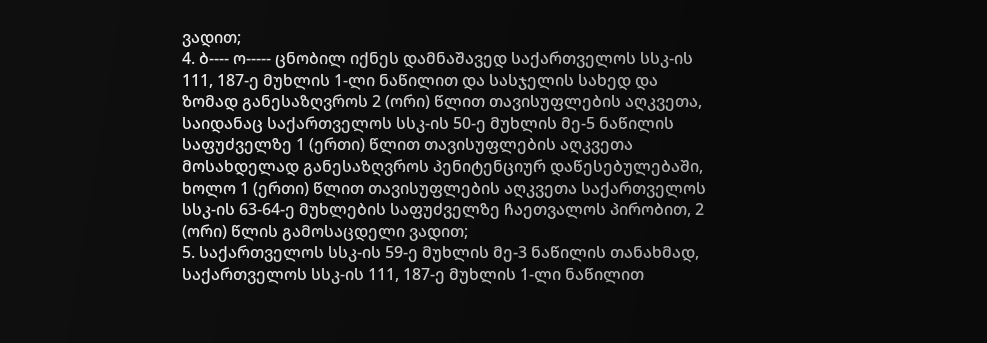ვადით;
4. ბ---- ო----- ცნობილ იქნეს დამნაშავედ საქართველოს სსკ-ის 111, 187-ე მუხლის 1-ლი ნაწილით და სასჯელის სახედ და ზომად განესაზღვროს 2 (ორი) წლით თავისუფლების აღკვეთა, საიდანაც საქართველოს სსკ-ის 50-ე მუხლის მე-5 ნაწილის საფუძველზე 1 (ერთი) წლით თავისუფლების აღკვეთა მოსახდელად განესაზღვროს პენიტენციურ დაწესებულებაში, ხოლო 1 (ერთი) წლით თავისუფლების აღკვეთა საქართველოს სსკ-ის 63-64-ე მუხლების საფუძველზე ჩაეთვალოს პირობით, 2 (ორი) წლის გამოსაცდელი ვადით;
5. საქართველოს სსკ-ის 59-ე მუხლის მე-3 ნაწილის თანახმად, საქართველოს სსკ-ის 111, 187-ე მუხლის 1-ლი ნაწილით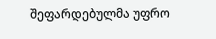შეფარდებულმა უფრო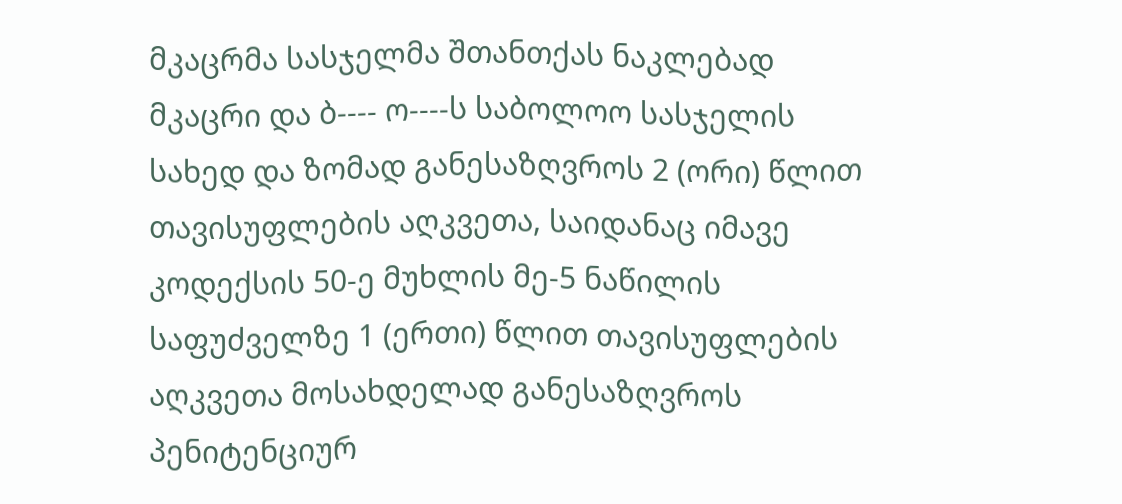მკაცრმა სასჯელმა შთანთქას ნაკლებად მკაცრი და ბ---- ო----ს საბოლოო სასჯელის სახედ და ზომად განესაზღვროს 2 (ორი) წლით თავისუფლების აღკვეთა, საიდანაც იმავე კოდექსის 50-ე მუხლის მე-5 ნაწილის საფუძველზე 1 (ერთი) წლით თავისუფლების აღკვეთა მოსახდელად განესაზღვროს პენიტენციურ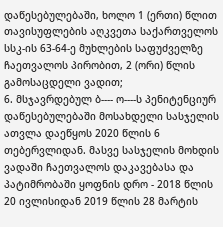დაწესებულებაში, ხოლო 1 (ერთი) წლით თავისუფლების აღკვეთა საქართველოს სსკ-ის 63-64-ე მუხლების საფუძველზე ჩაეთვალოს პირობით, 2 (ორი) წლის გამოსაცდელი ვადით;
6. მსჯავრდებულ ბ---- ო----ს პენიტენციურ დაწესებულებაში მოსახდელი სასჯელის ათვლა დაეწყოს 2020 წლის 6 თებერვლიდან. მასვე სასჯელის მოხდის ვადაში ჩაეთვალოს დაკავებასა და პატიმრობაში ყოფნის დრო - 2018 წლის 20 ივლისიდან 2019 წლის 28 მარტის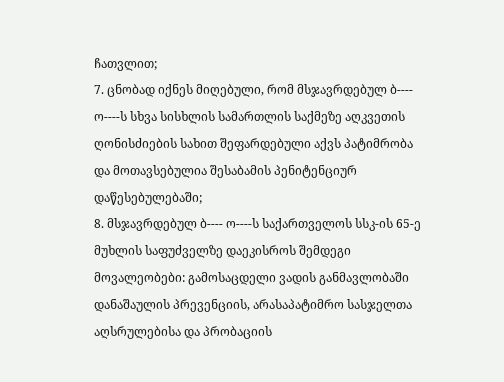ჩათვლით;
7. ცნობად იქნეს მიღებული, რომ მსჯავრდებულ ბ---- ო----ს სხვა სისხლის სამართლის საქმეზე აღკვეთის ღონისძიების სახით შეფარდებული აქვს პატიმრობა და მოთავსებულია შესაბამის პენიტენციურ დაწესებულებაში;
8. მსჯავრდებულ ბ---- ო----ს საქართველოს სსკ-ის 65-ე მუხლის საფუძველზე დაეკისროს შემდეგი მოვალეობები: გამოსაცდელი ვადის განმავლობაში დანაშაულის პრევენციის, არასაპატიმრო სასჯელთა აღსრულებისა და პრობაციის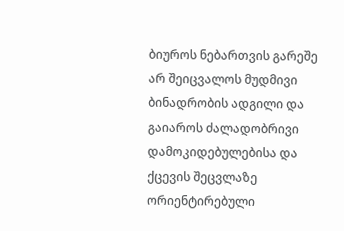ბიუროს ნებართვის გარეშე არ შეიცვალოს მუდმივი ბინადრობის ადგილი და გაიაროს ძალადობრივი დამოკიდებულებისა და ქცევის შეცვლაზე ორიენტირებული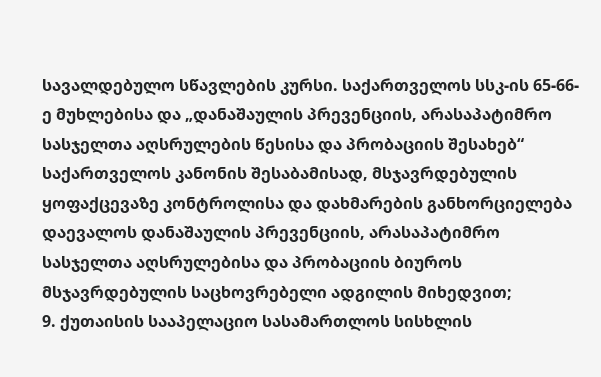სავალდებულო სწავლების კურსი. საქართველოს სსკ-ის 65-66-ე მუხლებისა და „დანაშაულის პრევენციის, არასაპატიმრო სასჯელთა აღსრულების წესისა და პრობაციის შესახებ“ საქართველოს კანონის შესაბამისად, მსჯავრდებულის ყოფაქცევაზე კონტროლისა და დახმარების განხორციელება დაევალოს დანაშაულის პრევენციის, არასაპატიმრო სასჯელთა აღსრულებისა და პრობაციის ბიუროს მსჯავრდებულის საცხოვრებელი ადგილის მიხედვით;
9. ქუთაისის სააპელაციო სასამართლოს სისხლის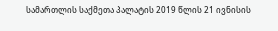სამართლის საქმეთა პალატის 2019 წლის 21 ივნისის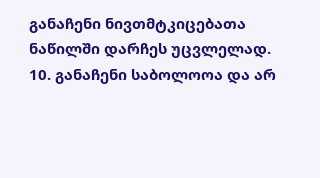განაჩენი ნივთმტკიცებათა ნაწილში დარჩეს უცვლელად.
10. განაჩენი საბოლოოა და არ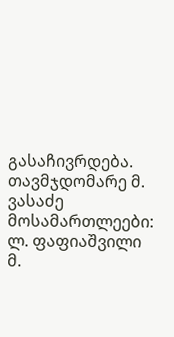გასაჩივრდება.
თავმჯდომარე მ. ვასაძე
მოსამართლეები: ლ. ფაფიაშვილი
მ.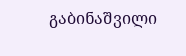გაბინაშვილი